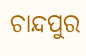ଚାନ୍ଦପୁର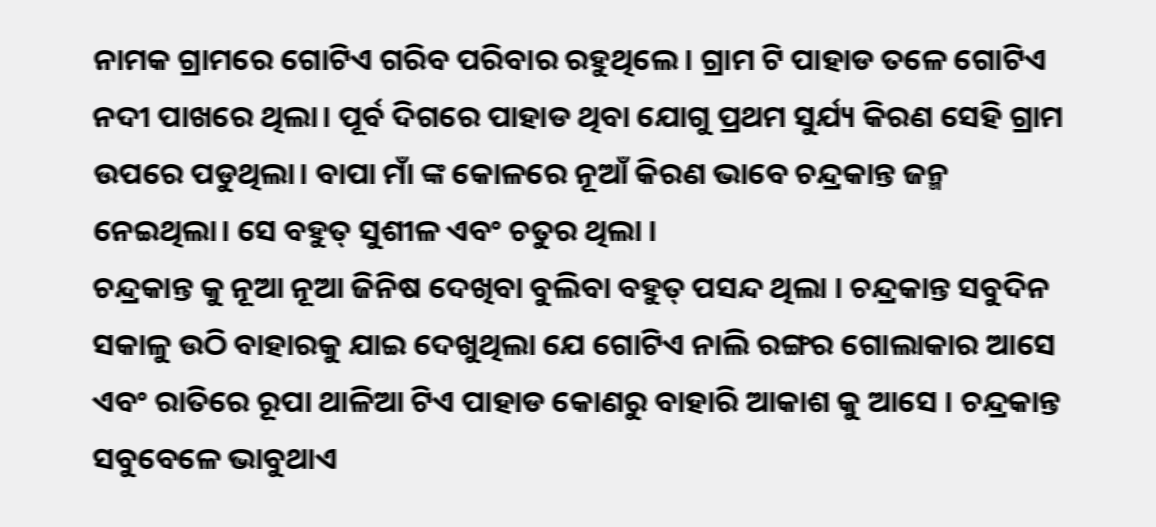ନାମକ ଗ୍ରାମରେ ଗୋଟିଏ ଗରିବ ପରିବାର ରହୁଥିଲେ। ଗ୍ରାମ ଟି ପାହାଡ ତଳେ ଗୋଟିଏ ନଦୀ ପାଖରେ ଥିଲା। ପୂର୍ବ ଦିଗରେ ପାହାଡ ଥିବା ଯୋଗୁ ପ୍ରଥମ ସୁର୍ଯ୍ୟ କିରଣ ସେହି ଗ୍ରାମ ଉପରେ ପଡୁଥିଲା। ବାପା ମାଁ ଙ୍କ କୋଳରେ ନୂଆଁ କିରଣ ଭାବେ ଚନ୍ଦ୍ରକାନ୍ତ ଜନ୍ମ ନେଇଥିଲା। ସେ ବହୁତ୍ ସୁଶୀଳ ଏବଂ ଚତୁର ଥିଲା ।
ଚନ୍ଦ୍ରକାନ୍ତ କୁ ନୂଆ ନୂଆ ଜିନିଷ ଦେଖିବା ବୁଲିବା ବହୁତ୍ ପସନ୍ଦ ଥିଲା । ଚନ୍ଦ୍ରକାନ୍ତ ସବୁଦିନ ସକାଳୁ ଉଠି ବାହାରକୁ ଯାଇ ଦେଖୁଥିଲା ଯେ ଗୋଟିଏ ନାଲି ରଙ୍ଗର ଗୋଲାକାର ଆସେ ଏବଂ ରାତିରେ ରୂପା ଥାଳିଆ ଟିଏ ପାହାଡ କୋଣରୁ ବାହାରି ଆକାଶ କୁ ଆସେ । ଚନ୍ଦ୍ରକାନ୍ତ ସବୁବେଳେ ଭାବୁଥାଏ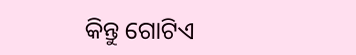କିନ୍ତୁ ଗୋଟିଏ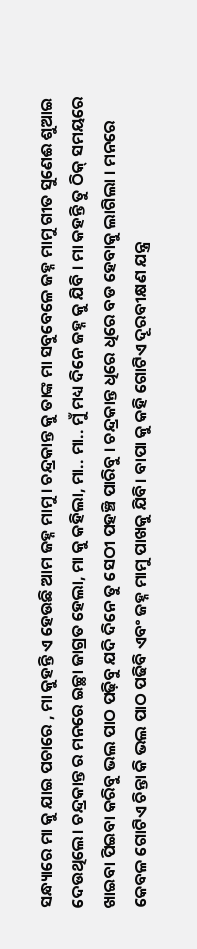ସନ୍ଧ୍ୟାରେ ମା କୁ ଯାଇ ପଚାରେ , ମା କୁହନ୍ତି ଏ ହେଉଛି ଆମ ଜହ୍ନ ମାମୁ । ଚନ୍ଦ୍ରକାନ୍ତ କୁ ତାଙ୍କ ମା ସବୁବେଳେ ଜହ୍ନ ମାମୁ ଗୀତ ସୁଣେଈ ଶୁଆଇ ଦେଉଥିଲେ। ଚନ୍ଦ୍ରକାନ୍ତ ର ମନରେ ଇଚ୍ଛା ଜାଗ୍ରତ ହେଲା, ମା କୁ କହିଲା, ମା.. ମା.. ମୁଁ ମଧ୍ୟ ଦିନେ ଜହ୍ନ କୁ ଯିବି । ମା କହନ୍ତି ତୁ ଠିକ୍ ସମୟରେ ଖାଇବା ପିଇବା କରିବୁ ଭଲ ପାଠ ପଢ଼ିବୁ ଯଦି ଦିନେ ତୁ ସେଠୀ ପହଞ୍ଚି ପାରିବୁ । ଚନ୍ଦ୍ରକାନ୍ତ ଧିରେ ଧିରେ ବଡ ହେବାକୁ ଲାଗିଲା । ମନରେ କେବଳ ଗୋଟିଏ ଚିନ୍ତା କି ଭଲ ପାଠ ପଢିବି ଏବଂ ଜହ୍ନ ମାମୁ ପାଖକୁ ଯିବି। ବାପା କୁ କହି ଗୋଟିଏ ଦୂରବୀକ୍ଷଣ ଯନ୍ତ୍ର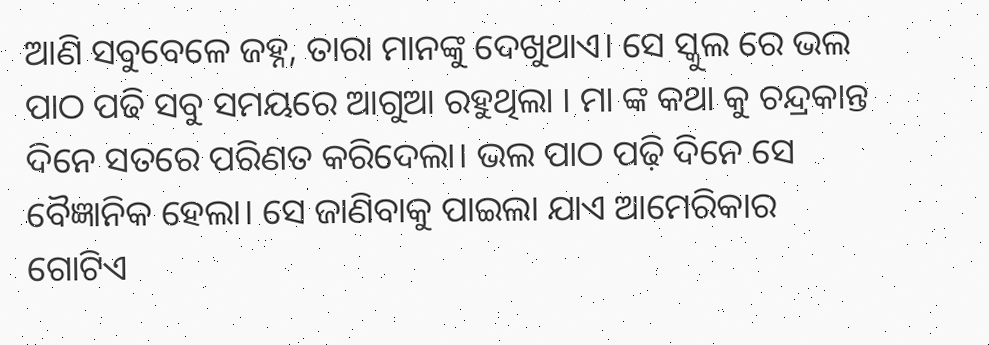ଆଣି ସବୁବେଳେ ଜହ୍ନ, ତାରା ମାନଙ୍କୁ ଦେଖୁଥାଏ। ସେ ସ୍କୁଲ ରେ ଭଲ ପାଠ ପଢି ସବୁ ସମୟରେ ଆଗୁଆ ରହୁଥିଲା । ମା ଙ୍କ କଥା କୁ ଚନ୍ଦ୍ରକାନ୍ତ ଦିନେ ସତରେ ପରିଣତ କରିଦେଲା। ଭଲ ପାଠ ପଢ଼ି ଦିନେ ସେ ବୈଜ୍ଞାନିକ ହେଲା। ସେ ଜାଣିବାକୁ ପାଇଲା ଯାଏ ଆମେରିକାର ଗୋଟିଏ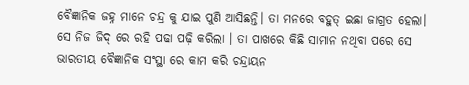ବୈଜ୍ଞାନିକ ଜହ୍ନ ମାନେ ଚନ୍ଦ୍ର କୁ ଯାଇ ପୁଣି ଆସିଛନ୍ତି। ତା ମନରେ ବହୁତ୍ ଇଛା ଜାଗ୍ରତ ହେଲା। ସେ ନିଜ ଜିଦ୍ ରେ ରହି ପଢା ପଢ଼ି କରିଲା । ତା ପାଖରେ କିଛି ସାମାନ ନଥିବା ପରେ ସେ ଭାରତୀୟ ବୈଜ୍ଞାନିକ ସଂସ୍ଥା ରେ କାମ କରି ଚନ୍ଦ୍ରାୟନ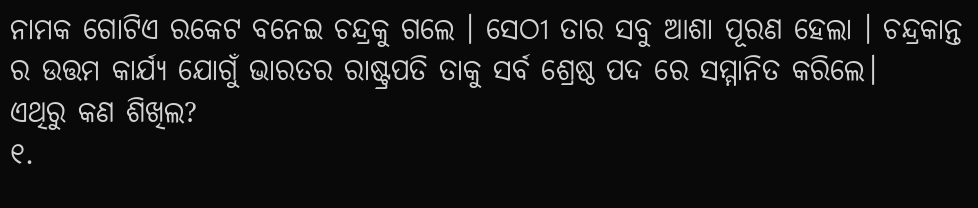ନାମକ ଗୋଟିଏ ରକେଟ ବନେଇ ଚନ୍ଦ୍ରକୁ ଗଲେ । ସେଠୀ ତାର ସବୁ ଆଶା ପୂରଣ ହେଲା । ଚନ୍ଦ୍ରକାନ୍ତ ର ଉତ୍ତମ କାର୍ଯ୍ୟ ଯୋଗୁଁ ଭାରତର ରାଷ୍ଟ୍ରପତି ତାକୁ ସର୍ବ ଶ୍ରେଷ୍ଠ ପଦ ରେ ସମ୍ମାନିତ କରିଲେ।
ଏଥିରୁ କଣ ଶିଖିଲ?
୧.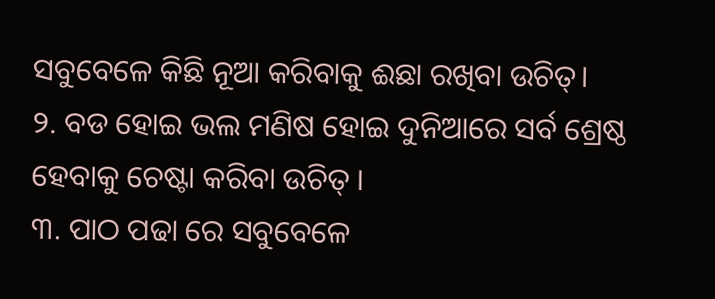ସବୁବେଳେ କିଛି ନୂଆ କରିବାକୁ ଈଛା ରଖିବା ଉଚିତ୍।
୨. ବଡ ହୋଇ ଭଲ ମଣିଷ ହୋଇ ଦୁନିଆରେ ସର୍ବ ଶ୍ରେଷ୍ଠ ହେବାକୁ ଚେଷ୍ଟା କରିବା ଉଚିତ୍ ।
୩. ପାଠ ପଢା ରେ ସବୁବେଳେ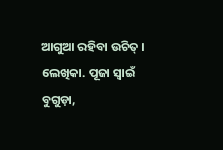ଆଗୁଆ ରହିବା ଉଚିତ୍ ।
ଲେଖିକା. ପୂଜା ସ୍ୱାଇଁ
ବୁଗୁଡ଼ା,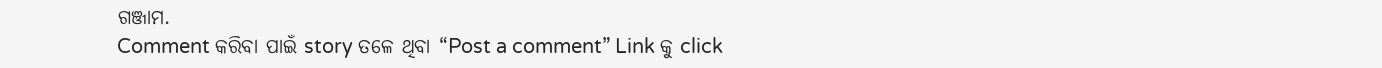ଗଞ୍ଜାମ.
Comment କରିବା ପାଇଁ story ତଳେ ଥିବା “Post a comment” Link କୁ click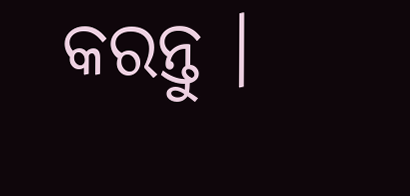କରନ୍ତୁ ।